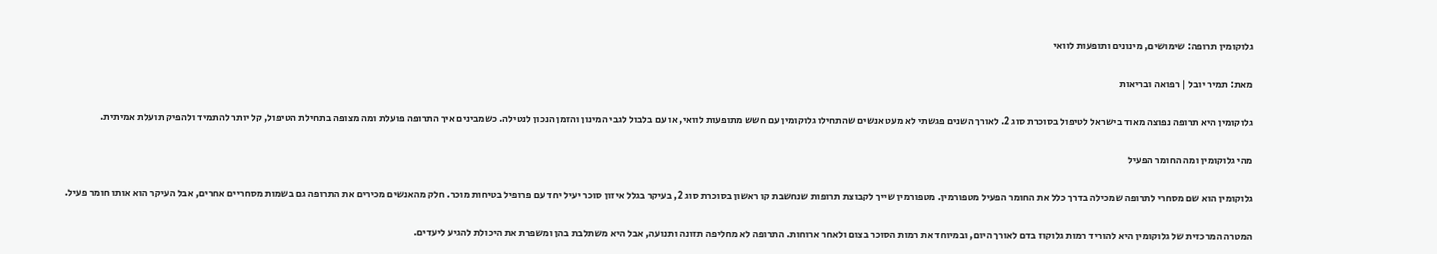גלוקומין תרופה: שימושים, מינונים ותופעות לוואי

מאת: תמיר יובל | רפואה ובריאות

גלוקומין היא תרופה נפוצה מאוד בישראל לטיפול בסוכרת סוג 2. לאורך השנים פגשתי לא מעט אנשים שהתחילו גלוקומין עם חשש מתופעות לוואי, או עם בלבול לגבי המינון והזמן הנכון לנטילה. כשמבינים איך התרופה פועלת ומה מצופה בתחילת הטיפול, קל יותר להתמיד ולהפיק תועלת אמיתית.

מהי גלוקומין ומה החומר הפעיל

גלוקומין הוא שם מסחרי לתרופה שמכילה בדרך כלל את החומר הפעיל מטפורמין. מטפורמין שייך לקבוצת תרופות שנחשבת קו ראשון בסוכרת סוג 2, בעיקר בגלל איזון סוכר יעיל יחד עם פרופיל בטיחות מוכר. חלק מהאנשים מכירים את התרופה גם בשמות מסחריים אחרים, אבל העיקר הוא אותו חומר פעיל.

המטרה המרכזית של גלוקומין היא להוריד רמות גלוקוז בדם לאורך היום, ובמיוחד את רמות הסוכר בצום ולאחר ארוחות. התרופה לא מחליפה תזונה ותנועה, אבל היא משתלבת בהן ומשפרת את היכולת להגיע ליעדים.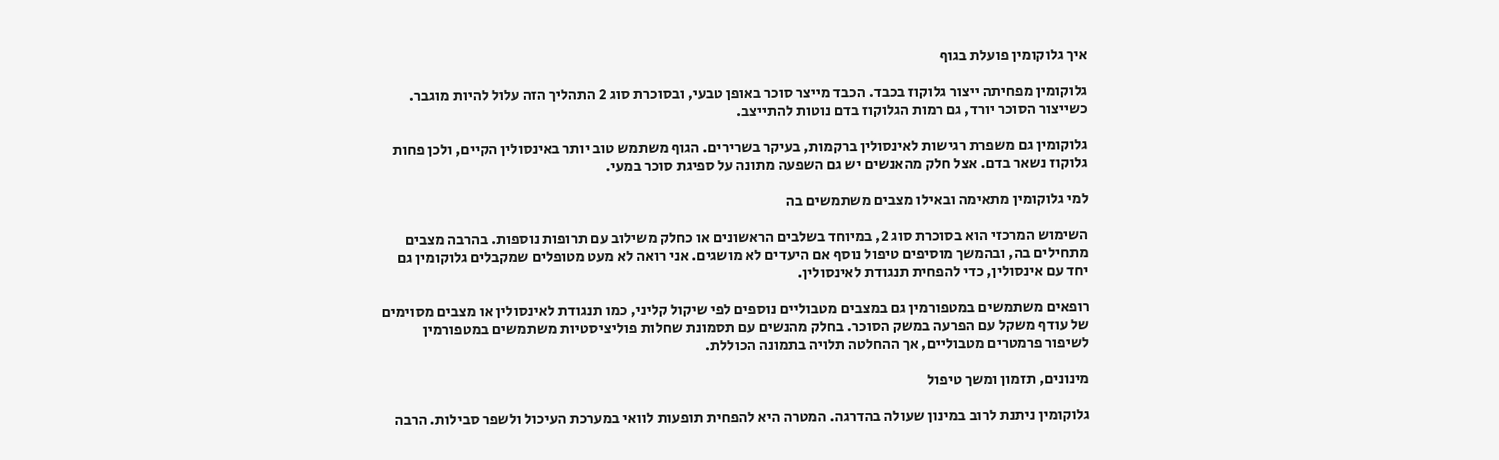איך גלוקומין פועלת בגוף

גלוקומין מפחיתה ייצור גלוקוז בכבד. הכבד מייצר סוכר באופן טבעי, ובסוכרת סוג 2 התהליך הזה עלול להיות מוגבר. כשייצור הסוכר יורד, גם רמות הגלוקוז בדם נוטות להתייצב.

גלוקומין גם משפרת רגישות לאינסולין ברקמות, בעיקר בשרירים. הגוף משתמש טוב יותר באינסולין הקיים, ולכן פחות גלוקוז נשאר בדם. אצל חלק מהאנשים יש גם השפעה מתונה על ספיגת סוכר במעי.

למי גלוקומין מתאימה ובאילו מצבים משתמשים בה

השימוש המרכזי הוא בסוכרת סוג 2, במיוחד בשלבים הראשונים או כחלק משילוב עם תרופות נוספות. בהרבה מצבים מתחילים בה, ובהמשך מוסיפים טיפול נוסף אם היעדים לא מושגים. אני רואה לא מעט מטופלים שמקבלים גלוקומין גם יחד עם אינסולין, כדי להפחית תנגודת לאינסולין.

רופאים משתמשים במטפורמין גם במצבים מטבוליים נוספים לפי שיקול קליני, כמו תנגודת לאינסולין או מצבים מסוימים של עודף משקל עם הפרעה במשק הסוכר. בחלק מהנשים עם תסמונת שחלות פוליציסטיות משתמשים במטפורמין לשיפור פרמטרים מטבוליים, אך ההחלטה תלויה בתמונה הכוללת.

מינונים, תזמון ומשך טיפול

גלוקומין ניתנת לרוב במינון שעולה בהדרגה. המטרה היא להפחית תופעות לוואי במערכת העיכול ולשפר סבילות. הרבה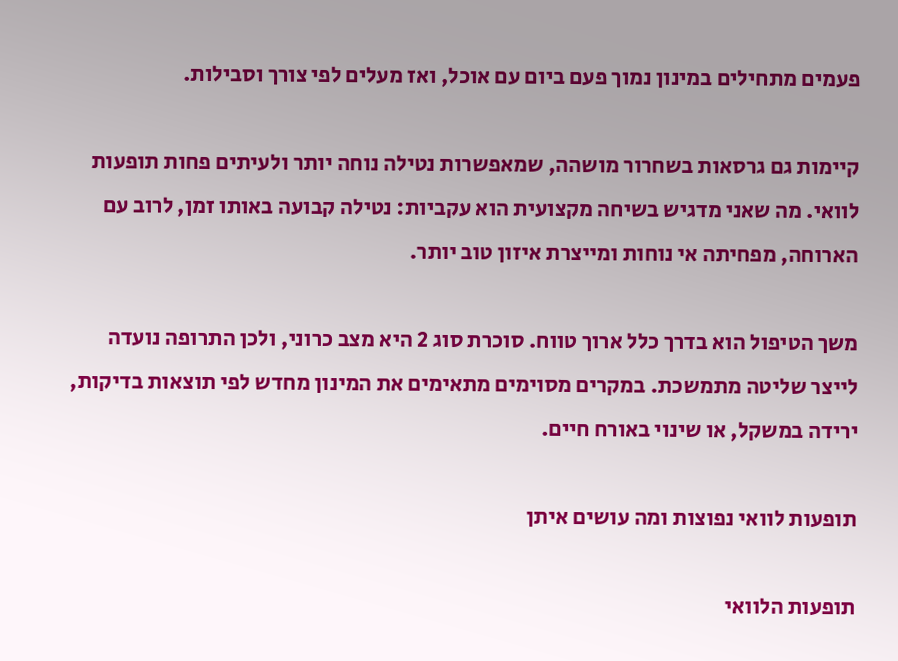פעמים מתחילים במינון נמוך פעם ביום עם אוכל, ואז מעלים לפי צורך וסבילות.

קיימות גם גרסאות בשחרור מושהה, שמאפשרות נטילה נוחה יותר ולעיתים פחות תופעות לוואי. מה שאני מדגיש בשיחה מקצועית הוא עקביות: נטילה קבועה באותו זמן, לרוב עם הארוחה, מפחיתה אי נוחות ומייצרת איזון טוב יותר.

משך הטיפול הוא בדרך כלל ארוך טווח. סוכרת סוג 2 היא מצב כרוני, ולכן התרופה נועדה לייצר שליטה מתמשכת. במקרים מסוימים מתאימים את המינון מחדש לפי תוצאות בדיקות, ירידה במשקל, או שינוי באורח חיים.

תופעות לוואי נפוצות ומה עושים איתן

תופעות הלוואי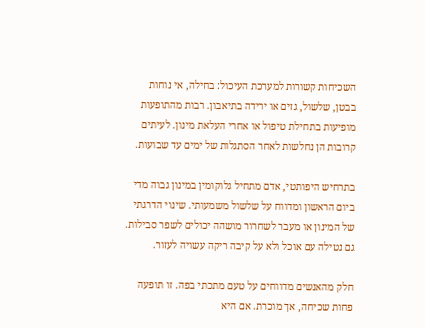השכיחות קשורות למערכת העיכול: בחילה, אי נוחות בבטן, שלשול, גזים או ירידה בתיאבון. רבות מהתופעות מופיעות בתחילת טיפול או אחרי העלאת מינון. לעיתים קרובות הן נחלשות לאחר הסתגלות של ימים עד שבועות.

בתרחיש היפותטי, אדם מתחיל גלוקומין במינון גבוה מדי ביום הראשון ומדווח על שלשול משמעותי. שינוי הדרגתי של המינון או מעבר לשחרור מושהה יכולים לשפר סבילות. גם נטילה עם אוכל ולא על קיבה ריקה עשויה לעזור.

חלק מהאנשים מדווחים על טעם מתכתי בפה. זו תופעה פחות שכיחה, אך מוכרת. אם היא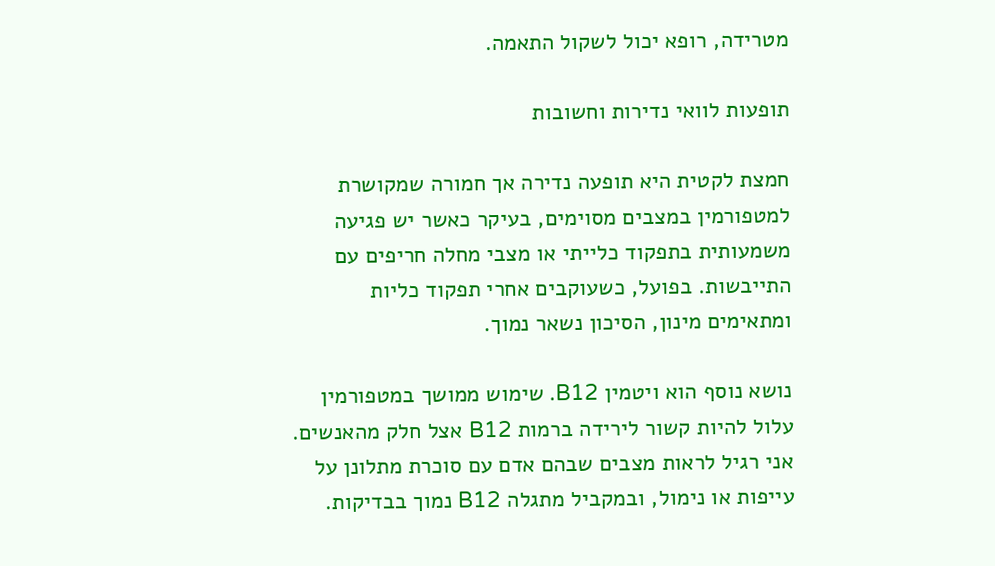מטרידה, רופא יכול לשקול התאמה.

תופעות לוואי נדירות וחשובות

חמצת לקטית היא תופעה נדירה אך חמורה שמקושרת למטפורמין במצבים מסוימים, בעיקר כאשר יש פגיעה משמעותית בתפקוד כלייתי או מצבי מחלה חריפים עם התייבשות. בפועל, כשעוקבים אחרי תפקוד כליות ומתאימים מינון, הסיכון נשאר נמוך.

נושא נוסף הוא ויטמין B12. שימוש ממושך במטפורמין עלול להיות קשור לירידה ברמות B12 אצל חלק מהאנשים. אני רגיל לראות מצבים שבהם אדם עם סוכרת מתלונן על עייפות או נימול, ובמקביל מתגלה B12 נמוך בבדיקות.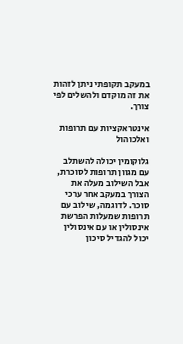במעקב תקופתי ניתן לזהות את זה מוקדם ולהשלים לפי צורך.

אינטראקציות עם תרופות ואלכוהול

גלוקומין יכולה להשתלב עם מגוון תרופות לסוכרת, אבל השילוב מעלה את הצורך במעקב אחר ערכי סוכר. לדוגמה, שילוב עם תרופות שמעלות הפרשת אינסולין או עם אינסולין יכול להגדיל סיכון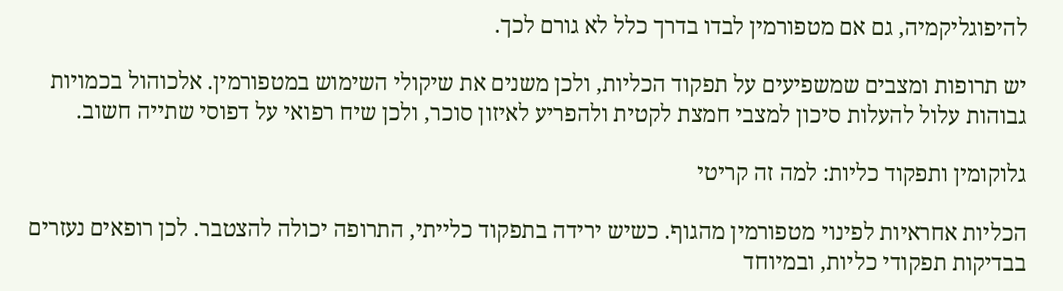להיפוגליקמיה, גם אם מטפורמין לבדו בדרך כלל לא גורם לכך.

יש תרופות ומצבים שמשפיעים על תפקוד הכליות, ולכן משנים את שיקולי השימוש במטפורמין. אלכוהול בכמויות גבוהות עלול להעלות סיכון למצבי חמצת לקטית ולהפריע לאיזון סוכר, ולכן שיח רפואי על דפוסי שתייה חשוב.

גלוקומין ותפקוד כליות: למה זה קריטי

הכליות אחראיות לפינוי מטפורמין מהגוף. כשיש ירידה בתפקוד כלייתי, התרופה יכולה להצטבר. לכן רופאים נעזרים בבדיקות תפקודי כליות, ובמיוחד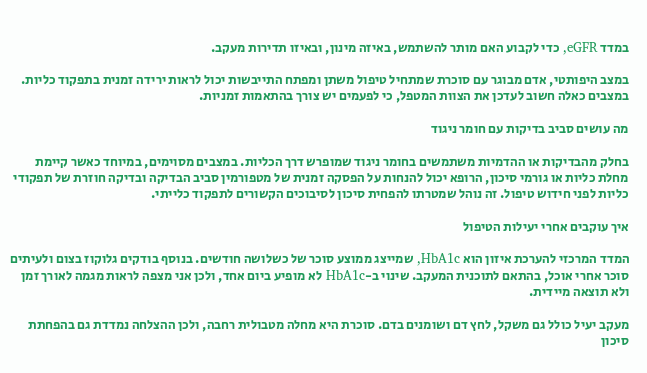במדד eGFR, כדי לקבוע האם מותר להשתמש, באיזה מינון, ובאיזו תדירות מעקב.

במצב היפותטי, אדם מבוגר עם סוכרת שמתחיל טיפול משתן ומפתח התייבשות יכול לראות ירידה זמנית בתפקוד כליות. במצבים כאלה חשוב לעדכן את הצוות המטפל, כי לפעמים יש צורך בהתאמות זמניות.

מה עושים סביב בדיקות עם חומר ניגוד

בחלק מהבדיקות או ההדמיות משתמשים בחומר ניגוד שמופרש דרך הכליות. במצבים מסוימים, במיוחד כאשר קיימת מחלת כליות או גורמי סיכון, הרופא יכול להנחות על הפסקה זמנית של מטפורמין סביב הבדיקה ובדיקה חוזרת של תפקודי כליות לפני חידוש טיפול. זה נוהל שמטרתו להפחית סיכון לסיבוכים הקשורים לתפקוד כלייתי.

איך עוקבים אחרי יעילות הטיפול

המדד המרכזי להערכת איזון הוא HbA1c, שמייצג ממוצע סוכר של כשלושה חודשים. בנוסף בודקים גלוקוז בצום ולעיתים סוכר אחרי אוכל, בהתאם לתוכנית המעקב. שינוי ב-HbA1c לא מופיע ביום אחד, ולכן אני מצפה לראות מגמה לאורך זמן ולא תוצאה מיידית.

מעקב יעיל כולל גם משקל, לחץ דם ושומנים בדם. סוכרת היא מחלה מטבולית רחבה, ולכן ההצלחה נמדדת גם בהפחתת סיכון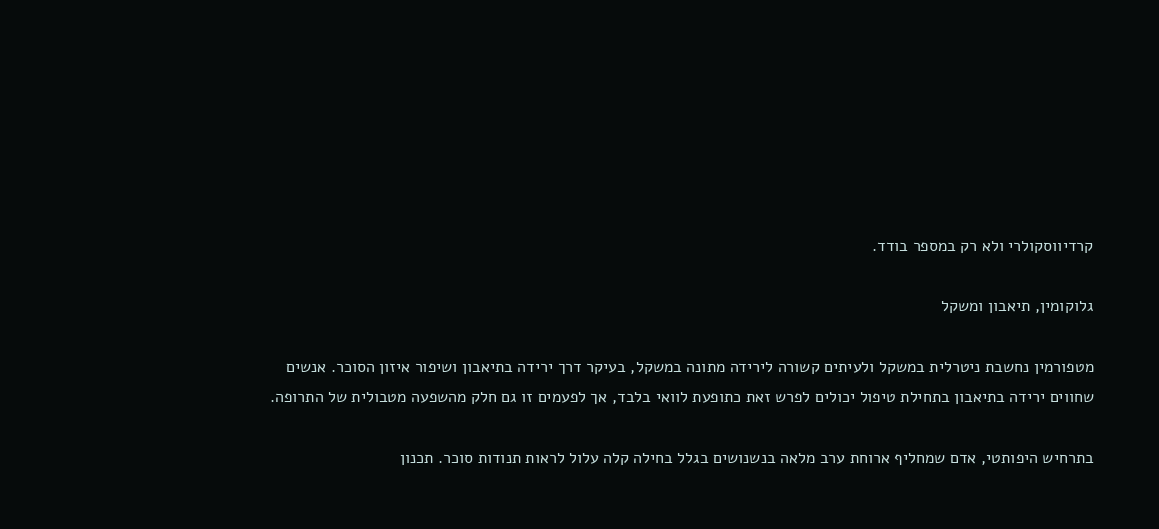קרדיווסקולרי ולא רק במספר בודד.

גלוקומין, תיאבון ומשקל

מטפורמין נחשבת ניטרלית במשקל ולעיתים קשורה לירידה מתונה במשקל, בעיקר דרך ירידה בתיאבון ושיפור איזון הסוכר. אנשים שחווים ירידה בתיאבון בתחילת טיפול יכולים לפרש זאת כתופעת לוואי בלבד, אך לפעמים זו גם חלק מהשפעה מטבולית של התרופה.

בתרחיש היפותטי, אדם שמחליף ארוחת ערב מלאה בנשנושים בגלל בחילה קלה עלול לראות תנודות סוכר. תכנון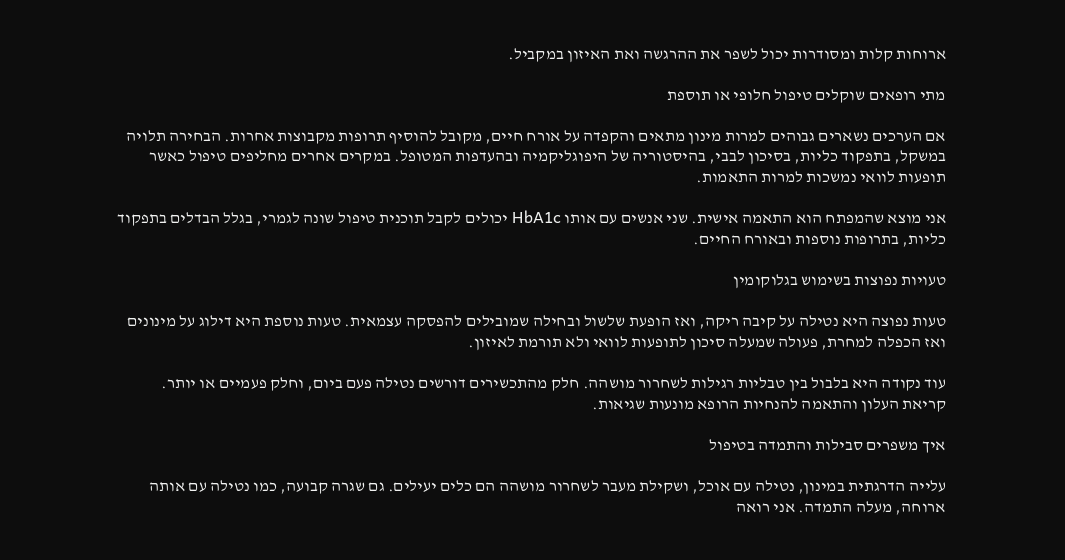ארוחות קלות ומסודרות יכול לשפר את ההרגשה ואת האיזון במקביל.

מתי רופאים שוקלים טיפול חלופי או תוספת

אם הערכים נשארים גבוהים למרות מינון מתאים והקפדה על אורח חיים, מקובל להוסיף תרופות מקבוצות אחרות. הבחירה תלויה במשקל, בתפקוד כליות, בסיכון לבבי, בהיסטוריה של היפוגליקמיה ובהעדפות המטופל. במקרים אחרים מחליפים טיפול כאשר תופעות לוואי נמשכות למרות התאמות.

אני מוצא שהמפתח הוא התאמה אישית. שני אנשים עם אותו HbA1c יכולים לקבל תוכנית טיפול שונה לגמרי, בגלל הבדלים בתפקוד כליות, בתרופות נוספות ובאורח החיים.

טעויות נפוצות בשימוש בגלוקומין

טעות נפוצה היא נטילה על קיבה ריקה, ואז הופעת שלשול ובחילה שמובילים להפסקה עצמאית. טעות נוספת היא דילוג על מינונים ואז הכפלה למחרת, פעולה שמעלה סיכון לתופעות לוואי ולא תורמת לאיזון.

עוד נקודה היא בלבול בין טבליות רגילות לשחרור מושהה. חלק מהתכשירים דורשים נטילה פעם ביום, וחלק פעמיים או יותר. קריאת העלון והתאמה להנחיות הרופא מונעות שגיאות.

איך משפרים סבילות והתמדה בטיפול

עלייה הדרגתית במינון, נטילה עם אוכל, ושקילת מעבר לשחרור מושהה הם כלים יעילים. גם שגרה קבועה, כמו נטילה עם אותה ארוחה, מעלה התמדה. אני רואה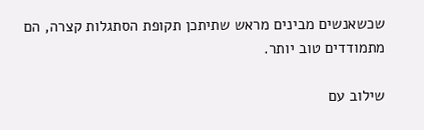שכשאנשים מבינים מראש שתיתכן תקופת הסתגלות קצרה, הם מתמודדים טוב יותר.

שילוב עם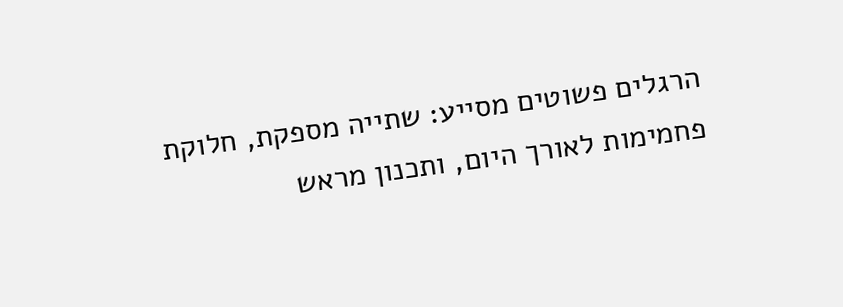הרגלים פשוטים מסייע: שתייה מספקת, חלוקת פחמימות לאורך היום, ותכנון מראש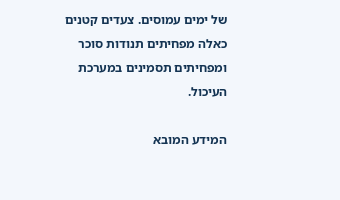של ימים עמוסים. צעדים קטנים כאלה מפחיתים תנודות סוכר ומפחיתים תסמינים במערכת העיכול.

המידע המובא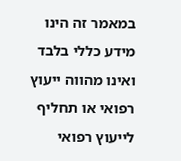במאמר זה הינו מידע כללי בלבד ואינו מהווה ייעוץ רפואי או תחליף לייעוץ רפואי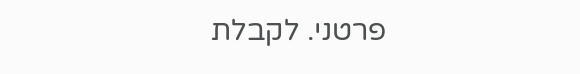פרטני. לקבלת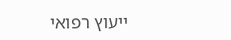ייעוץ רפואי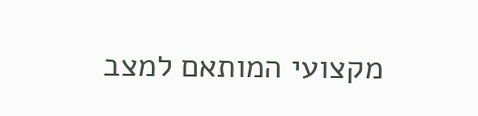מקצועי המותאם למצב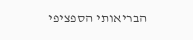הבריאותי הספציפי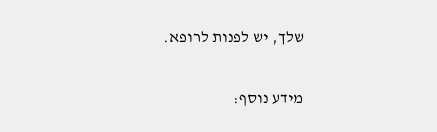שלך, יש לפנות לרופא.

מידע נוסף: